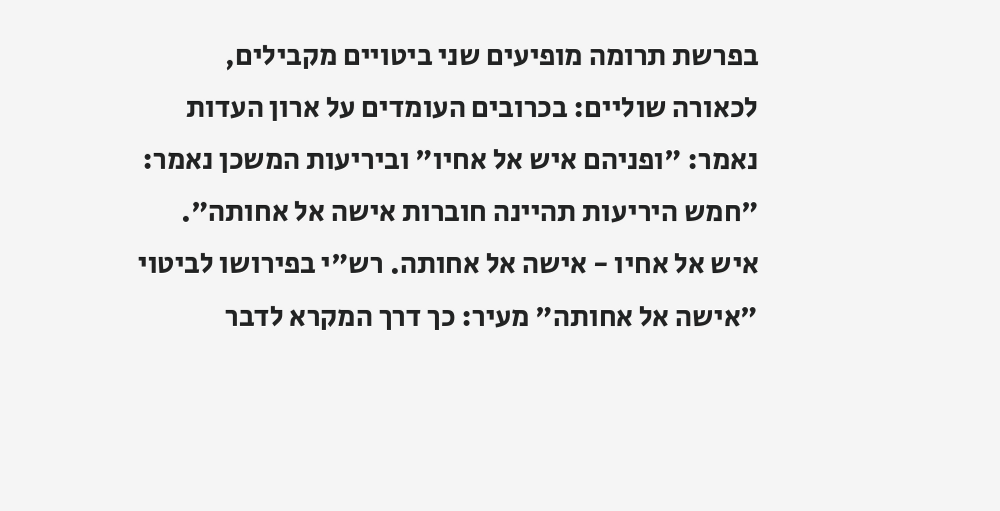בפרשת תרומה מופיעים שני ביטויים מקבילים, לכאורה שוליים: בכרובים העומדים על ארון העדות נאמר: "ופניהם איש אל אחיו" וביריעות המשכן נאמר: "חמש היריעות תהיינה חוברות אישה אל אחותה". איש אל אחיו - אישה אל אחותה. רש"י בפירושו לביטוי "אישה אל אחותה" מעיר: כך דרך המקרא לדבר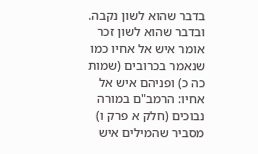בדבר שהוא לשון נקבה. ובדבר שהוא לשון זכר אומר איש אל אחיו כמו שנאמר בכרובים (שמות כה כ) ופניהם איש אל אחיו: הרמב"ם במורה נבוכים (חלק א פרק ו) מסביר שהמילים איש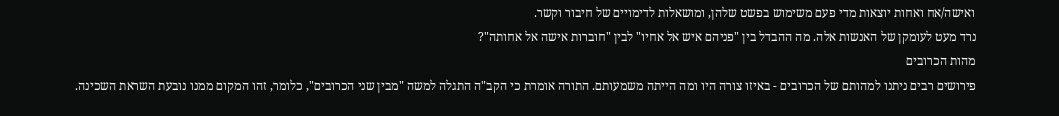ואישה/אח ואחות יוצאות מדי פעם משימוש בפשט שלהן, ומושאלות לדימויים של חיבור וקשר.
נרד מעט לעומקן של האנשות אלה. מה ההבדל בין "פניהם איש אל אחיו" לבין "חוברות אישה אל אחותה"?
מהות הכרובים
פירושים רבים ניתנו למהותם של הכרובים - באיזו צורה היו ומה הייתה משמעותם. התורה אומרת כי הקב"ה התגלה למשה "מבין שני הכרובים", כלומר, זהו המקום ממנו נובעת השראת השכינה.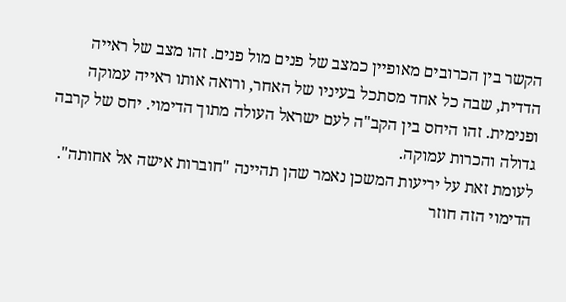הקשר בין הכרובים מאופיין כמצב של פנים מול פנים. זהו מצב של ראייה הדדית, שבה כל אחד מסתכל בעיניו של האחר, ורואה אותו ראייה עמוקה ופנימית. זהו היחס בין הקב"ה לעם ישראל העולה מתוך הדימוי. יחס של קרבה גדולה והכרות עמוקה.
לעומת זאת על יריעות המשכן נאמר שהן תהיינה "חוברות אישה אל אחותה". הדימוי הזה חוזר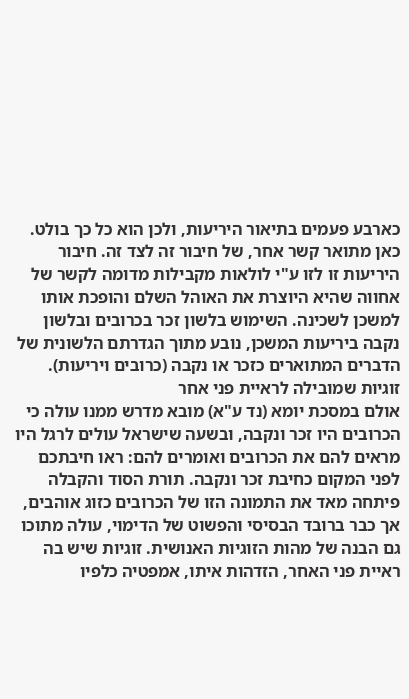כארבע פעמים בתיאור היריעות, ולכן הוא כל כך בולט. כאן מתואר קשר אחר, של חיבור זה לצד זה. חיבור היריעות זו לזו ע"י לולאות מקבילות מדומה לקשר של אחווה שהיא היוצרת את האוהל השלם והופכת אותו למשכן לשכינה. השימוש בלשון זכר בכרובים ובלשון נקבה ביריעות המשכן, נובע מתוך הגדרתם הלשונית של הדברים המתוארים כזכר או נקבה (כרובים ויריעות).
זוגיות שמובילה לראיית פני אחר
אולם במסכת יומא (נד ע"א) מובא מדרש ממנו עולה כי הכרובים היו זכר ונקבה, ובשעה שישראל עולים לרגל היו מראים להם את הכרובים ואומרים להם: ראו חיבתכם לפני המקום כחיבת זכר ונקבה. תורת הסוד והקבלה פיתחה מאד את התמונה הזו של הכרובים כזוג אוהבים, אך כבר ברובד הבסיסי והפשוט של הדימוי, עולה מתוכו גם הבנה של מהות הזוגיות האנושית. זוגיות שיש בה ראיית פני האחר, הזדהות איתו, אמפטיה כלפיו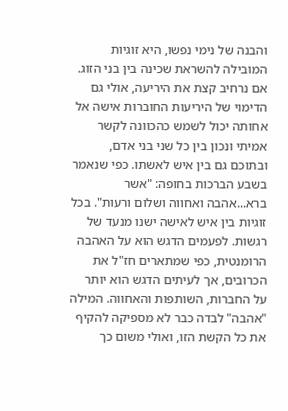והבנה של נימי נפשו, היא זוגיות המובילה להשראת שכינה בין בני הזוג.
אם נרחיב קצת את היריעה, אולי גם הדימוי של היריעות החוברות אישה אל אחותה יכול לשמש כהכוונה לקשר אמיתי ונכון בין כל שני בני אדם, ובתוכם גם בין איש לאשתו. כפי שנאמר בשבע הברכות בחופה: "אשר ברא...אהבה ואחווה ושלום ורעות". בכל זוגיות בין איש לאישה ישנו מנעד של רגשות. לפעמים הדגש הוא על האהבה הרומנטית, כפי שמתארים חז"ל את הכרובים, אך לעיתים הדגש הוא יותר על החברות, השותפות והאחווה. המילה "אהבה" לבדה כבר לא מספיקה להקיף את כל הקשת הזו, ואולי משום כך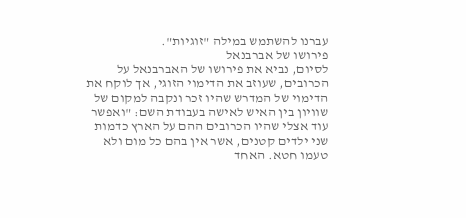עברנו להשתמש במילה "זוגיות".
פירושו של אברבנאל
לסיום, נביא את פירושו של האברבנאל על הכרובים, שעוזב את הדימוי הזוגי, אך לוקח את הדימוי של המדרש שהיו זכר ונקבה למקום של שוויון בין האיש לאישה בעבודת השם: "ואפשר עוד אצלי שהיו הכרובים ההם על הארץ כדמות שני ילדים קטנים, אשר אין בהם כל מום ולא טעמו חטא. האחד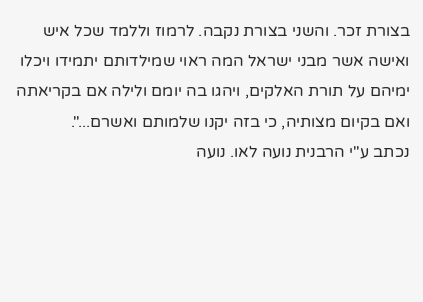בצורת זכר. והשני בצורת נקבה. לרמוז וללמד שכל איש ואישה אשר מבני ישראל המה ראוי שמילדותם יתמידו ויכלו ימיהם על תורת האלקים, ויהגו בה יומם ולילה אם בקריאתה ואם בקיום מצותיה, כי בזה יקנו שלמותם ואשרם...".
נכתב ע"י הרבנית נועה לאו. נועה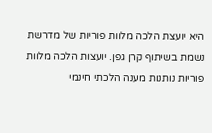היא יועצת הלכה מלוות פוריות של מדרשת נשמת בשיתוף קרן גפן. יועצות הלכה מלוות פוריות נותנות מענה הלכתי חינמי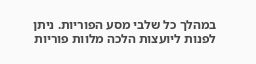במהלך כל שלבי מסע הפוריות. ניתן לפנות ליועצות הלכה מלוות פוריות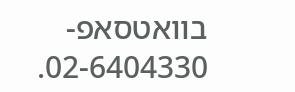בוואטסאפ- 02-6404330.